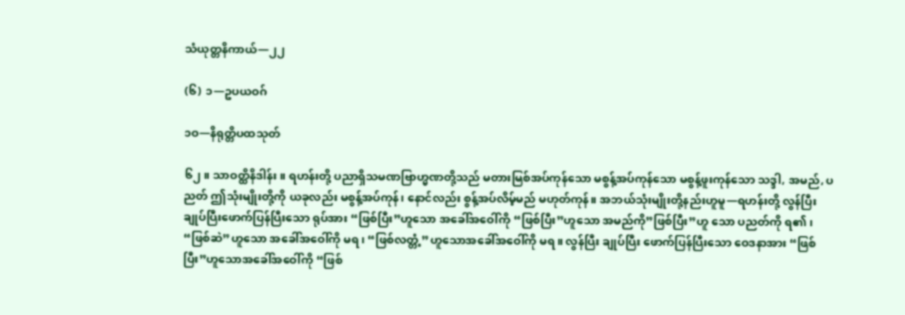သံယုတ္တနိကာယ်—၂၂

(၆) ၁—ဥပယဝဂ်

၁ဝ—နိရုတ္တိပထသုတ်

၆၂။ သာဝတ္ထိနိဒါန်း။ ရဟန်းတို့ ပညာရှိသမဏဗြာဟ္မဏတို့သည် မတားမြစ်အပ်ကုန်သော မစွန့်အပ်ကုန်သော မစွန့်ဖူးကုန်သော သဒ္ဒါ, အမည်, ပညတ် ဤသုံးမျိုးတို့ကို ယခုလည်း မစွန့်အပ်ကုန်၊ နောင်လည်း စွန့်အပ်လိမ့်မည် မဟုတ်ကုန်။ အဘယ်သုံးမျိုးတို့နည်းဟူမူ—ရဟန်းတို့ လွန်ပြီး ချုပ်ပြီးဖောက်ပြန်ပြီးသော ရုပ်အား “ဖြစ်ပြီး”ဟူသော အခေါ်အဝေါ်ကို “ဖြစ်ပြီး”ဟူသော အမည်ကို”ဖြစ်ပြီး”ဟူ သော ပညတ်ကို ရ၏၊ “ဖြစ်ဆဲ”ဟူသော အခေါ်အဝေါ်ကို မရ၊ “ဖြစ်လတ္တံ့”ဟူသောအခေါ်အဝေါ်ကို မရ။ လွန်ပြီး ချုပ်ပြီး ဖောက်ပြန်ပြီးသော ဝေဒနာအား “ဖြစ်ပြီး”ဟူသောအခေါ်အဝေါ်ကို “ဖြစ်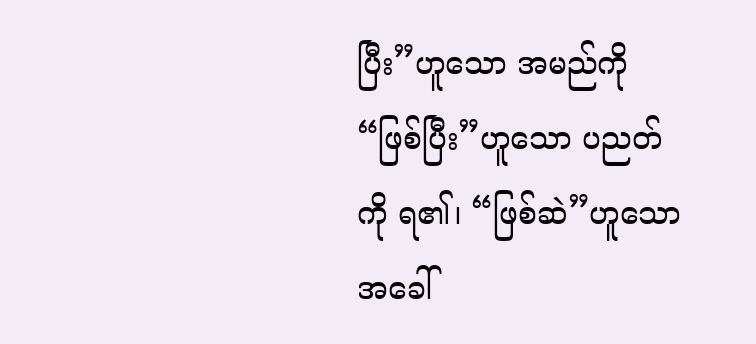ပြီး”ဟူသော အမည်ကို “ဖြစ်ပြီး”ဟူသော ပညတ်ကို ရ၏၊ “ဖြစ်ဆဲ”ဟူသောအခေါ်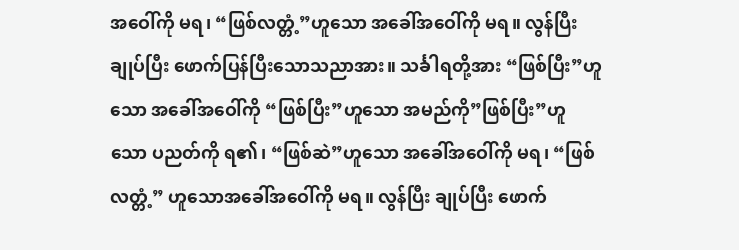အဝေါ်ကို မရ၊ “ဖြစ်လတ္တံ့”ဟူသော အခေါ်အဝေါ်ကို မရ။ လွန်ပြီး ချုပ်ပြီး ဖောက်ပြန်ပြီးသောသညာအား။ သင်္ခါရတို့အား “ဖြစ်ပြီး”ဟူသော အခေါ်အဝေါ်ကို “ဖြစ်ပြီး”ဟူသော အမည်ကို”ဖြစ်ပြီး”ဟူသော ပညတ်ကို ရ၏၊ “ဖြစ်ဆဲ”ဟူသော အခေါ်အဝေါ်ကို မရ၊ “ဖြစ်လတ္တံ့” ဟူသောအခေါ်အဝေါ်ကို မရ။ လွန်ပြီး ချုပ်ပြီး ဖောက်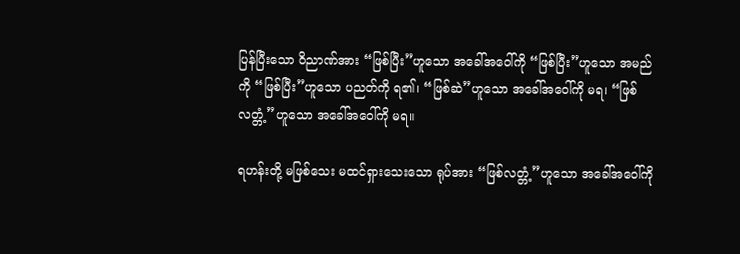ပြန်ပြီးသော ဝိညာဏ်အား “ဖြစ်ပြီး”ဟူသော အခေါ်အဝေါ်ကို “ဖြစ်ပြီး”ဟူသော အမည်ကို “ဖြစ်ပြီး”ဟူသော ပညတ်ကို ရ၏၊ “ဖြစ်ဆဲ”ဟူသော အခေါ်အဝေါ်ကို မရ၊ “ဖြစ်လတ္တံ့”ဟူသော အခေါ်အဝေါ်ကို မရ။

ရဟန်းတို့ မဖြစ်သေး မထင်ရှားသေးသော ရုပ်အား “ဖြစ်လတ္တံ့”ဟူသော အခေါ်အဝေါ်ကို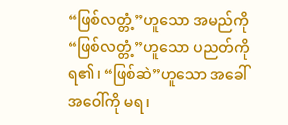“ဖြစ်လတ္တံ့”ဟူသော အမည်ကို “ဖြစ်လတ္တံ့”ဟူသော ပညတ်ကို ရ၏၊ “ဖြစ်ဆဲ”ဟူသော အခေါ်အဝေါ်ကို မရ၊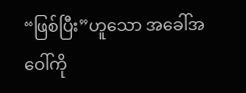“ဖြစ်ပြီး”ဟူသော အခေါ်အဝေါ်ကို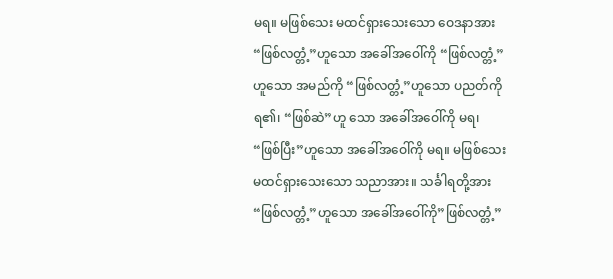မရ။ မဖြစ်သေး မထင်ရှားသေးသော ဝေဒနာအား “ဖြစ်လတ္တံ့”ဟူသော အခေါ်အဝေါ်ကို “ဖြစ်လတ္တံ့”ဟူသော အမည်ကို “ဖြစ်လတ္တံ့”ဟူသော ပညတ်ကို ရ၏၊ “ဖြစ်ဆဲ”ဟူ သော အခေါ်အဝေါ်ကို မရ၊ “ဖြစ်ပြီး”ဟူသော အခေါ်အဝေါ်ကို မရ။ မဖြစ်သေးမထင်ရှားသေးသော သညာအား။ သင်္ခါရတို့အား “ဖြစ်လတ္တံ့”ဟူသော အခေါ်အဝေါ်ကို”ဖြစ်လတ္တံ့”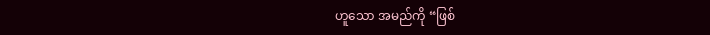ဟူသော အမည်ကို “ဖြစ်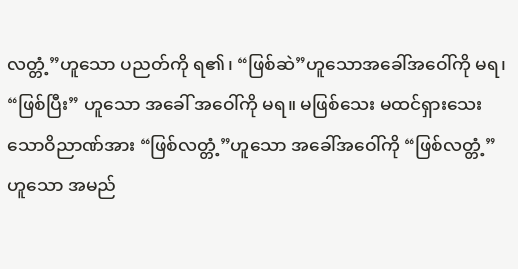လတ္တံ့”ဟူသော ပညတ်ကို ရ၏၊ “ဖြစ်ဆဲ”ဟူသောအခေါ်အဝေါ်ကို မရ၊ “ဖြစ်ပြီး” ဟူသော အခေါ် အဝေါ်ကို မရ။ မဖြစ်သေး မထင်ရှားသေးသောဝိညာဏ်အား “ဖြစ်လတ္တံ့”ဟူသော အခေါ်အဝေါ်ကို “ဖြစ်လတ္တံ့” ဟူသော အမည်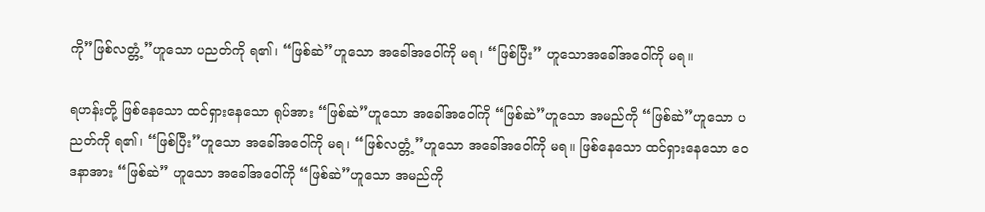ကို”ဖြစ်လတ္တံ့”ဟူသော ပညတ်ကို ရ၏၊ “ဖြစ်ဆဲ”ဟူသော အခေါ်အဝေါ်ကို မရ၊ “ဖြစ်ပြီး” ဟူသောအခေါ်အဝေါ်ကို မရ။

ရဟန်းတို့ ဖြစ်နေသော ထင်ရှားနေသော ရုပ်အား “ဖြစ်ဆဲ”ဟူသော အခေါ်အဝေါ်ကို “ဖြစ်ဆဲ”ဟူသော အမည်ကို “ဖြစ်ဆဲ”ဟူသော ပညတ်ကို ရ၏၊ “ဖြစ်ပြီး”ဟူသော အခေါ်အဝေါ်ကို မရ၊ “ဖြစ်လတ္တံ့”ဟူသော အခေါ်အဝေါ်ကို မရ။ ဖြစ်နေသော ထင်ရှားနေသော ဝေဒနာအား “ဖြစ်ဆဲ” ဟူသော အခေါ်အဝေါ်ကို “ဖြစ်ဆဲ”ဟူသော အမည်ကို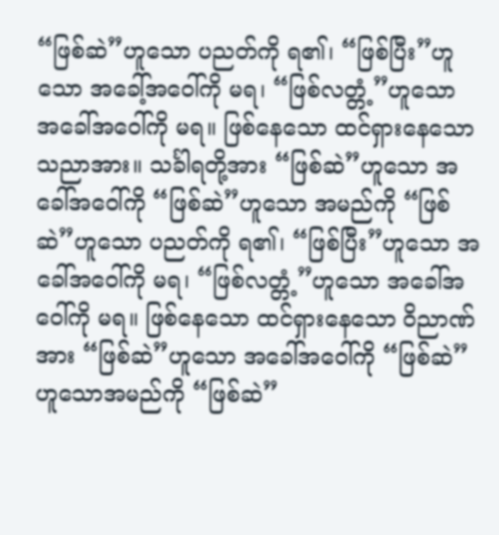“ဖြစ်ဆဲ”ဟူသော ပညတ်ကို ရ၏၊ “ဖြစ်ပြီး”ဟူသော အခေါ့်အဝေါ်ကို မရ၊ “ဖြစ်လတ္တံ့”ဟူသော အခေါ်အဝေါ်ကို မရ။ ဖြစ်နေသော ထင်ရှားနေသော သညာအား။ သင်္ခါရတို့အား “ဖြစ်ဆဲ”ဟူသော အခေါ်အဝေါ်ကို “ဖြစ်ဆဲ”ဟူသော အမည်ကို “ဖြစ်ဆဲ”ဟူသော ပညတ်ကို ရ၏၊ “ဖြစ်ပြီး”ဟူသော အခေါ်အဝေါ်ကို မရ၊ “ဖြစ်လတ္တံ့”ဟူသော အခေါ်အဝေါ်ကို မရ။ ဖြစ်နေသော ထင်ရှားနေသော ဝိညာဏ်အား “ဖြစ်ဆဲ”ဟူသော အခေါ်အဝေါ်ကို “ဖြစ်ဆဲ”ဟူသောအမည်ကို “ဖြစ်ဆဲ”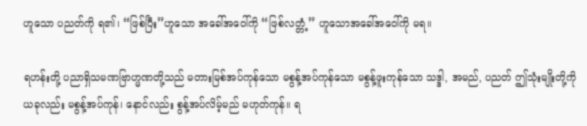ဟူသော ပညတ်ကို ရ၏၊ “ဖြစ်ပြီး”ဟူသော အခေါ်အဝေါ်ကို “ဖြစ်လတ္တံ့” ဟူသောအခေါ်အဝေါ်ကို မရ။

ရဟန်းတို့ ပညာရှိသမဏဗြာဟ္မဏတို့သည် မတားမြစ်အပ်ကုန်သော မစွန့်အပ်ကုန်သော မစွန့်ဖူးကုန်သော သဒ္ဒါ, အမည်, ပညတ် ဤသုံးမျိုးတို့ကို ယခုလည်း မစွန့်အပ်ကုန်၊ နောင်လည်း စွန့်အပ်လိမ့်မည် မဟုတ်ကုန်။ ရ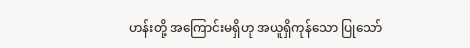ဟန်းတို့ အကြောင်းမရှိဟု အယူရှိကုန်သော ပြုသော်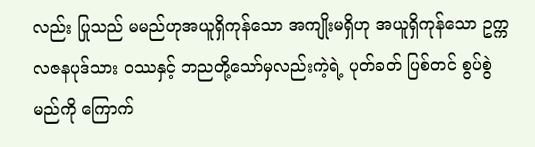လည်း ပြုသည် မမည်ဟုအယူရှိကုန်သော အကျိုးမရှိဟု အယူရှိကုန်သော ဥက္ကလဇနပုဒ်သား ဝဿနှင့် ဘညတို့သော်မှလည်းကဲ့ရဲ့ ပုတ်ခတ် ပြစ်တင် စွပ်စွဲမည်ကို ကြောက်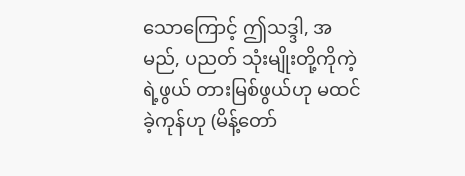သောကြောင့် ဤသဒ္ဒါ, အမည်, ပညတ် သုံးမျိုးတို့ကိုကဲ့ရဲ့ဖွယ် တားမြစ်ဖွယ်ဟု မထင်ခဲ့ကုန်ဟု (မိန့်တော်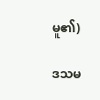မူ၏)

ဒသမ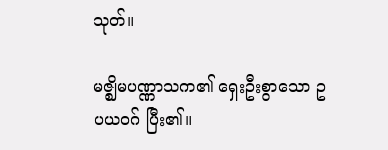သုတ်။

မဇ္ဈိမပဏ္ဏာသက၏ ရှေးဦးစွာသော ဥပယဝဂ် ပြီး၏။